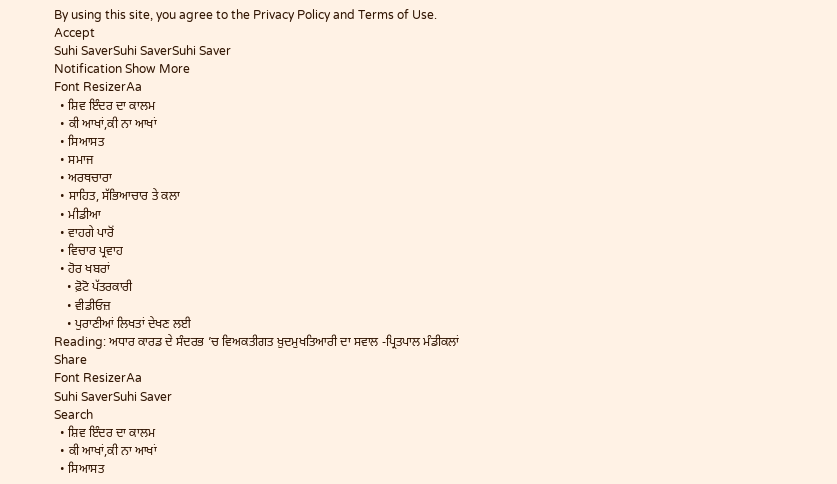By using this site, you agree to the Privacy Policy and Terms of Use.
Accept
Suhi SaverSuhi SaverSuhi Saver
Notification Show More
Font ResizerAa
  • ਸ਼ਿਵ ਇੰਦਰ ਦਾ ਕਾਲਮ
  • ਕੀ ਆਖਾਂ,ਕੀ ਨਾ ਆਖਾਂ
  • ਸਿਆਸਤ
  • ਸਮਾਜ
  • ਅਰਥਚਾਰਾ
  • ਸਾਹਿਤ, ਸੱਭਿਆਚਾਰ ਤੇ ਕਲਾ
  • ਮੀਡੀਆ
  • ਵਾਹਗੇ ਪਾਰੋਂ
  • ਵਿਚਾਰ ਪ੍ਰਵਾਹ
  • ਹੋਰ ਖਬਰਾਂ
    • ਫ਼ੋਟੋ ਪੱਤਰਕਾਰੀ
    • ਵੀਡੀਓਜ਼
    • ਪੁਰਾਣੀਆਂ ਲਿਖਤਾਂ ਦੇਖਣ ਲਈ
Reading: ਅਧਾਰ ਕਾਰਡ ਦੇ ਸੰਦਰਭ ’ਚ ਵਿਅਕਤੀਗਤ ਖ਼ੁਦਮੁਖਤਿਆਰੀ ਦਾ ਸਵਾਲ -ਪ੍ਰਿਤਪਾਲ ਮੰਡੀਕਲਾਂ
Share
Font ResizerAa
Suhi SaverSuhi Saver
Search
  • ਸ਼ਿਵ ਇੰਦਰ ਦਾ ਕਾਲਮ
  • ਕੀ ਆਖਾਂ,ਕੀ ਨਾ ਆਖਾਂ
  • ਸਿਆਸਤ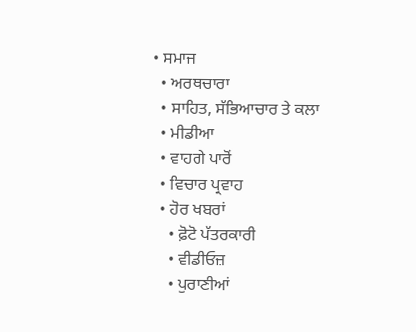• ਸਮਾਜ
  • ਅਰਥਚਾਰਾ
  • ਸਾਹਿਤ, ਸੱਭਿਆਚਾਰ ਤੇ ਕਲਾ
  • ਮੀਡੀਆ
  • ਵਾਹਗੇ ਪਾਰੋਂ
  • ਵਿਚਾਰ ਪ੍ਰਵਾਹ
  • ਹੋਰ ਖਬਰਾਂ
    • ਫ਼ੋਟੋ ਪੱਤਰਕਾਰੀ
    • ਵੀਡੀਓਜ਼
    • ਪੁਰਾਣੀਆਂ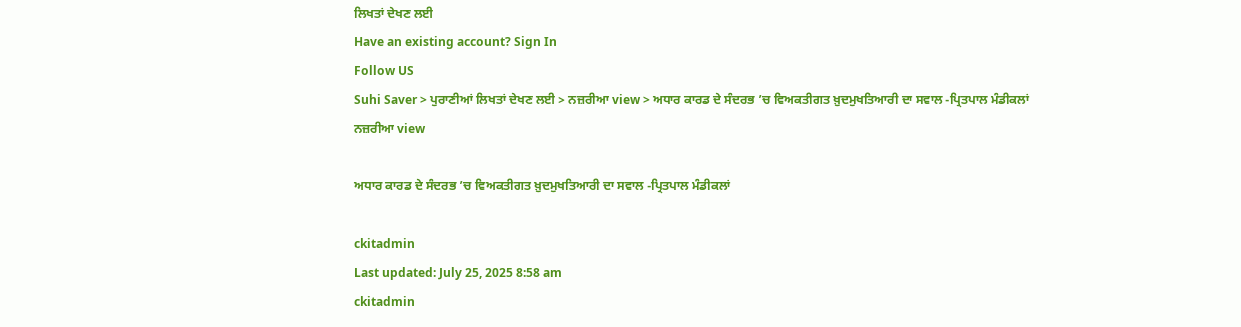ਲਿਖਤਾਂ ਦੇਖਣ ਲਈ
Have an existing account? Sign In
Follow US
Suhi Saver > ਪੁਰਾਣੀਆਂ ਲਿਖਤਾਂ ਦੇਖਣ ਲਈ > ਨਜ਼ਰੀਆ view > ਅਧਾਰ ਕਾਰਡ ਦੇ ਸੰਦਰਭ ’ਚ ਵਿਅਕਤੀਗਤ ਖ਼ੁਦਮੁਖਤਿਆਰੀ ਦਾ ਸਵਾਲ -ਪ੍ਰਿਤਪਾਲ ਮੰਡੀਕਲਾਂ
ਨਜ਼ਰੀਆ view

ਅਧਾਰ ਕਾਰਡ ਦੇ ਸੰਦਰਭ ’ਚ ਵਿਅਕਤੀਗਤ ਖ਼ੁਦਮੁਖਤਿਆਰੀ ਦਾ ਸਵਾਲ -ਪ੍ਰਿਤਪਾਲ ਮੰਡੀਕਲਾਂ

ckitadmin
Last updated: July 25, 2025 8:58 am
ckitadmin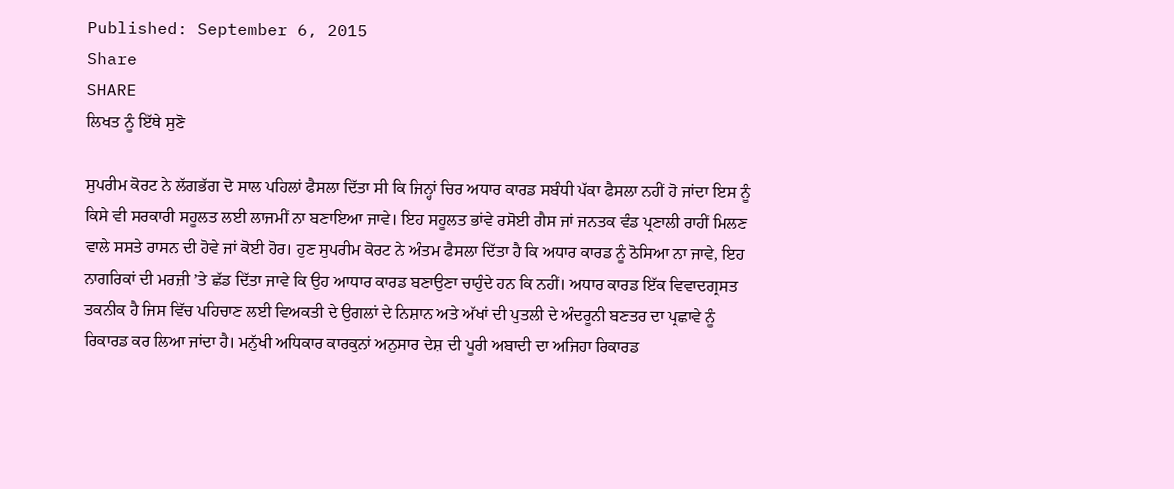Published: September 6, 2015
Share
SHARE
ਲਿਖਤ ਨੂੰ ਇੱਥੇ ਸੁਣੋ

ਸੁਪਰੀਮ ਕੋਰਟ ਨੇ ਲੱਗਭੱਗ ਦੋ ਸਾਲ ਪਹਿਲਾਂ ਫੈਸਲਾ ਦਿੱਤਾ ਸੀ ਕਿ ਜਿਨ੍ਹਾਂ ਚਿਰ ਅਧਾਰ ਕਾਰਡ ਸਬੰਧੀ ਪੱਕਾ ਫੈਸਲਾ ਨਹੀਂ ਹੋ ਜਾਂਦਾ ਇਸ ਨੂੰ ਕਿਸੇ ਵੀ ਸਰਕਾਰੀ ਸਹੂਲਤ ਲਈ ਲਾਜਮੀਂ ਨਾ ਬਣਾਇਆ ਜਾਵੇ। ਇਹ ਸਹੂਲਤ ਭਾਂਵੇ ਰਸੋਈ ਗੈਸ ਜਾਂ ਜਨਤਕ ਵੰਡ ਪ੍ਰਣਾਲੀ ਰਾਹੀਂ ਮਿਲਣ ਵਾਲੇ ਸਸਤੇ ਰਾਸਨ ਦੀ ਹੋਵੇ ਜਾਂ ਕੋਈ ਹੋਰ। ਹੁਣ ਸੁਪਰੀਮ ਕੋਰਟ ਨੇ ਅੰਤਮ ਫੈਸਲਾ ਦਿੱਤਾ ਹੈ ਕਿ ਅਧਾਰ ਕਾਰਡ ਨੂੰ ਠੋਸਿਆ ਨਾ ਜਾਵੇ, ਇਹ ਨਾਗਰਿਕਾਂ ਦੀ ਮਰਜ਼ੀ ’ਤੇ ਛੱਡ ਦਿੱਤਾ ਜਾਵੇ ਕਿ ਉਹ ਆਧਾਰ ਕਾਰਡ ਬਣਾਉਣਾ ਚਾਹੁੰਦੇ ਹਨ ਕਿ ਨਹੀਂ। ਅਧਾਰ ਕਾਰਡ ਇੱਕ ਵਿਵਾਦਗ੍ਰਸਤ ਤਕਨੀਕ ਹੈ ਜਿਸ ਵਿੱਚ ਪਹਿਚਾਣ ਲਈ ਵਿਅਕਤੀ ਦੇ ਉਗਲਾਂ ਦੇ ਨਿਸ਼ਾਨ ਅਤੇ ਅੱਖਾਂ ਦੀ ਪੁਤਲੀ ਦੇ ਅੰਦਰੂਨੀ ਬਣਤਰ ਦਾ ਪ੍ਰਛਾਵੇ ਨੂੰ ਰਿਕਾਰਡ ਕਰ ਲਿਆ ਜਾਂਦਾ ਹੈ। ਮਨੁੱਖੀ ਅਧਿਕਾਰ ਕਾਰਕੁਨਾਂ ਅਨੁਸਾਰ ਦੇਸ਼ ਦੀ ਪੂਰੀ ਅਬਾਦੀ ਦਾ ਅਜਿਹਾ ਰਿਕਾਰਡ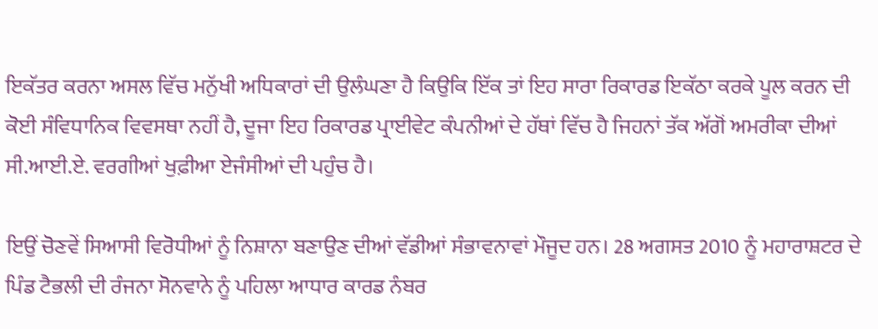ਇਕੱਤਰ ਕਰਨਾ ਅਸਲ ਵਿੱਚ ਮਨੁੱਖੀ ਅਧਿਕਾਰਾਂ ਦੀ ਉਲੰਘਣਾ ਹੈ ਕਿਉਕਿ ਇੱਕ ਤਾਂ ਇਹ ਸਾਰਾ ਰਿਕਾਰਡ ਇਕੱਠਾ ਕਰਕੇ ਪੂਲ ਕਰਨ ਦੀ ਕੋਈ ਸੰਵਿਧਾਨਿਕ ਵਿਵਸਥਾ ਨਹੀਂ ਹੈ, ਦੂਜਾ ਇਹ ਰਿਕਾਰਡ ਪ੍ਰਾਈਵੇਟ ਕੰਪਨੀਆਂ ਦੇ ਹੱਥਾਂ ਵਿੱਚ ਹੈ ਜਿਹਨਾਂ ਤੱਕ ਅੱਗੋਂ ਅਮਰੀਕਾ ਦੀਆਂ ਸੀ.ਆਈ.ਏ. ਵਰਗੀਆਂ ਖੁਫ਼ੀਆ ਏਜੰਸੀਆਂ ਦੀ ਪਹੁੰਚ ਹੈ।

ਇਉਂ ਚੋਣਵੇਂ ਸਿਆਸੀ ਵਿਰੋਧੀਆਂ ਨੂੰ ਨਿਸ਼ਾਨਾ ਬਣਾਉਣ ਦੀਆਂ ਵੱਡੀਆਂ ਸੰਭਾਵਨਾਵਾਂ ਮੌਜੂਦ ਹਨ। 28 ਅਗਸਤ 2010 ਨੂੰ ਮਹਾਰਾਸ਼ਟਰ ਦੇ ਪਿੰਡ ਟੈਭਲੀ ਦੀ ਰੰਜਨਾ ਸੋਨਵਾਨੇ ਨੂੰ ਪਹਿਲਾ ਆਧਾਰ ਕਾਰਡ ਨੰਬਰ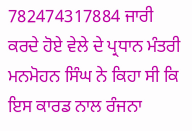782474317884 ਜਾਰੀ ਕਰਦੇ ਹੋਏ ਵੇਲੇ ਦੇ ਪ੍ਰਧਾਨ ਮੰਤਰੀ ਮਨਮੋਹਨ ਸਿੰਘ ਨੇ ਕਿਹਾ ਸੀ ਕਿ ਇਸ ਕਾਰਡ ਨਾਲ ਰੰਜਨਾ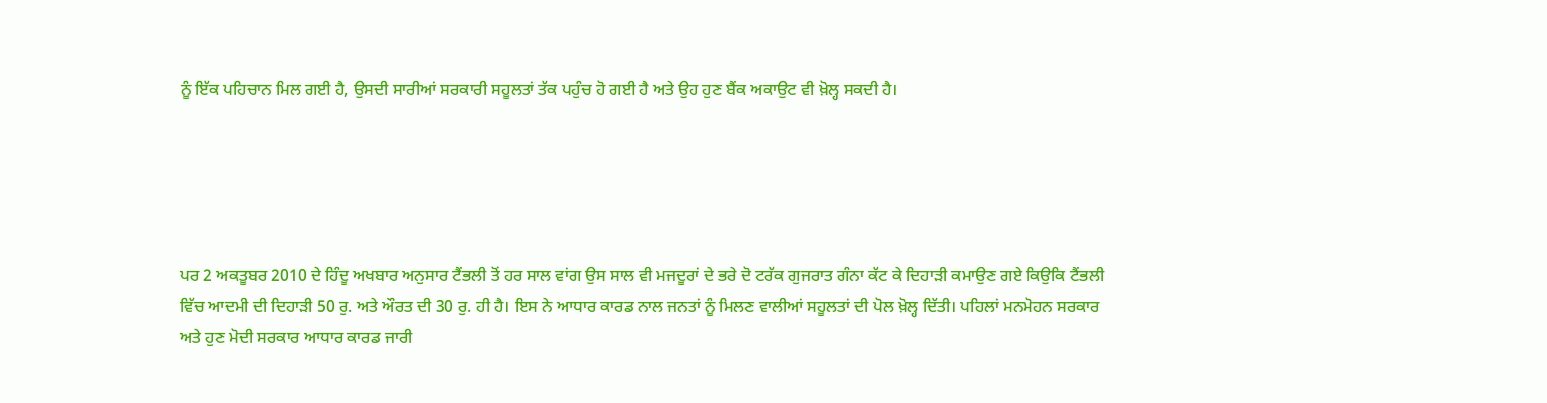ਨੂੰ ਇੱਕ ਪਹਿਚਾਨ ਮਿਲ ਗਈ ਹੈ, ਉਸਦੀ ਸਾਰੀਆਂ ਸਰਕਾਰੀ ਸਹੂਲਤਾਂ ਤੱਕ ਪਹੁੰਚ ਹੋ ਗਈ ਹੈ ਅਤੇ ਉਹ ਹੁਣ ਬੈਂਕ ਅਕਾਉਟ ਵੀ ਖ਼ੋਲ੍ਹ ਸਕਦੀ ਹੈ।





ਪਰ 2 ਅਕਤੂਬਰ 2010 ਦੇ ਹਿੰਦੂ ਅਖਬਾਰ ਅਨੁਸਾਰ ਟੈਂਭਲੀ ਤੋਂ ਹਰ ਸਾਲ ਵਾਂਗ ਉਸ ਸਾਲ ਵੀ ਮਜਦੂਰਾਂ ਦੇ ਭਰੇ ਦੋ ਟਰੱਕ ਗੁਜਰਾਤ ਗੰਨਾ ਕੱਟ ਕੇ ਦਿਹਾੜੀ ਕਮਾਉਣ ਗਏ ਕਿਉਕਿ ਟੈਂਭਲੀ ਵਿੱਚ ਆਦਮੀ ਦੀ ਦਿਹਾੜੀ 50 ਰੁ. ਅਤੇ ਔਰਤ ਦੀ 30 ਰੁ. ਹੀ ਹੈ। ਇਸ ਨੇ ਆਧਾਰ ਕਾਰਡ ਨਾਲ ਜਨਤਾਂ ਨੂੰ ਮਿਲਣ ਵਾਲੀਆਂ ਸਹੂਲਤਾਂ ਦੀ ਪੋਲ ਖ਼ੋਲ੍ਹ ਦਿੱਤੀ। ਪਹਿਲਾਂ ਮਨਮੋਹਨ ਸਰਕਾਰ ਅਤੇ ਹੁਣ ਮੋਦੀ ਸਰਕਾਰ ਆਧਾਰ ਕਾਰਡ ਜਾਰੀ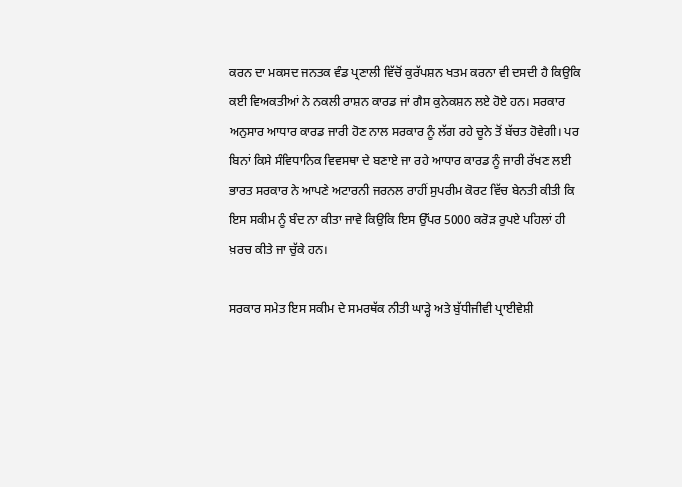ਕਰਨ ਦਾ ਮਕਸਦ ਜਨਤਕ ਵੰਡ ਪ੍ਰਣਾਲੀ ਵਿੱਚੋਂ ਕੁਰੱਪਸ਼ਨ ਖਤਮ ਕਰਨਾ ਵੀ ਦਸਦੀ ਹੈ ਕਿਉਕਿ ਕਈ ਵਿਅਕਤੀਆਂ ਨੇ ਨਕਲੀ ਰਾਸ਼ਨ ਕਾਰਡ ਜਾਂ ਗੈਸ ਕੁਨੇਕਸ਼ਨ ਲਏ ਹੋਏ ਹਨ। ਸਰਕਾਰ ਅਨੁਸਾਰ ਆਧਾਰ ਕਾਰਡ ਜਾਰੀ ਹੋਣ ਨਾਲ ਸਰਕਾਰ ਨੂੰ ਲੱਗ ਰਹੇ ਚੂਨੇ ਤੋਂ ਬੱਚਤ ਹੋਵੇਗੀ। ਪਰ ਬਿਨਾਂ ਕਿਸੇ ਸੰਵਿਧਾਨਿਕ ਵਿਵਸਥਾ ਦੇ ਬਣਾਏ ਜਾ ਰਹੇ ਆਧਾਰ ਕਾਰਡ ਨੂੰ ਜਾਰੀ ਰੱਖਣ ਲਈ ਭਾਰਤ ਸਰਕਾਰ ਨੇ ਆਪਣੇ ਅਟਾਰਨੀ ਜਰਨਲ ਰਾਹੀਂ ਸੁਪਰੀਮ ਕੋਰਟ ਵਿੱਚ ਬੇਨਤੀ ਕੀਤੀ ਕਿ ਇਸ ਸਕੀਮ ਨੂੰ ਬੰਦ ਨਾ ਕੀਤਾ ਜਾਵੇ ਕਿਉਕਿ ਇਸ ਉੱਪਰ 5000 ਕਰੋੜ ਰੁਪਏ ਪਹਿਲਾਂ ਹੀ ਖ਼ਰਚ ਕੀਤੇ ਜਾ ਚੁੱਕੇ ਹਨ।

ਸਰਕਾਰ ਸਮੇਤ ਇਸ ਸਕੀਮ ਦੇ ਸਮਰਥੱਕ ਨੀਤੀ ਘਾੜ੍ਹੇ ਅਤੇ ਬੁੱਧੀਜੀਵੀ ਪ੍ਰਾਈਵੇਸ਼ੀ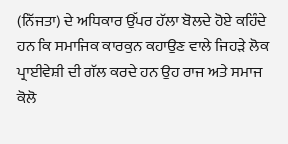(ਨਿੱਜਤਾ) ਦੇ ਅਧਿਕਾਰ ਉੱਪਰ ਹੱਲਾ ਬੋਲਦੇ ਹੋਏ ਕਹਿੰਦੇ ਹਨ ਕਿ ਸਮਾਜਿਕ ਕਾਰਕੁਨ ਕਹਾਉਣ ਵਾਲੇ ਜਿਹੜੇ ਲੋਕ ਪ੍ਰਾਈਵੇਸ਼ੀ ਦੀ ਗੱਲ ਕਰਦੇ ਹਨ ਉਹ ਰਾਜ ਅਤੇ ਸਮਾਜ ਕੋਲੋ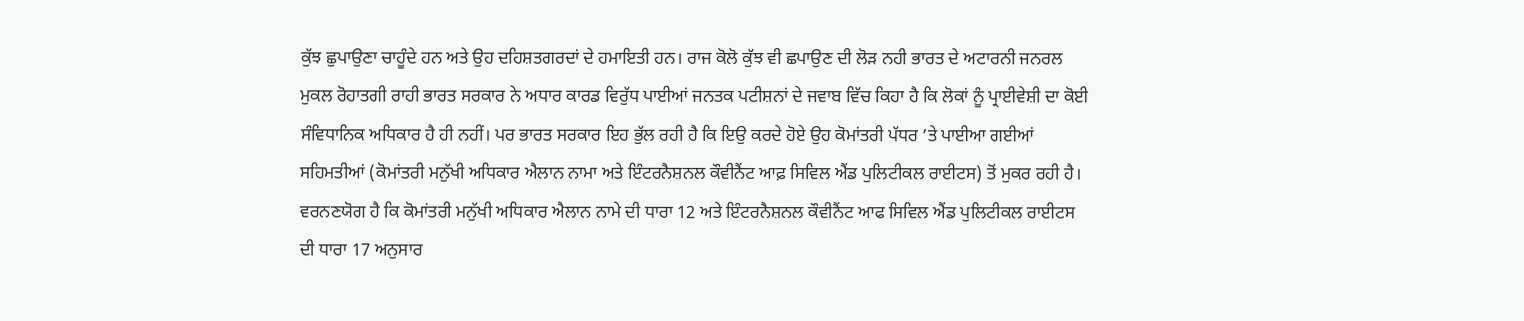ਕੁੱਝ ਛੁਪਾਉਣਾ ਚਾਹੂੰਦੇ ਹਨ ਅਤੇ ਉਹ ਦਹਿਸ਼ਤਗਰਦਾਂ ਦੇ ਹਮਾਇਤੀ ਹਨ। ਰਾਜ ਕੋਲੋ ਕੁੱਝ ਵੀ ਛਪਾਉਣ ਦੀ ਲੋੜ ਨਹੀ ਭਾਰਤ ਦੇ ਅਟਾਰਨੀ ਜਨਰਲ ਮੁਕਲ ਰੋਹਾਤਗੀ ਰਾਹੀ ਭਾਰਤ ਸਰਕਾਰ ਨੇ ਅਧਾਰ ਕਾਰਡ ਵਿਰੁੱਧ ਪਾਈਆਂ ਜਨਤਕ ਪਟੀਸ਼ਨਾਂ ਦੇ ਜਵਾਬ ਵਿੱਚ ਕਿਹਾ ਹੈ ਕਿ ਲੋਕਾਂ ਨੂੰ ਪ੍ਰਾਈਵੇਸ਼ੀ ਦਾ ਕੋਈ ਸੰਵਿਧਾਨਿਕ ਅਧਿਕਾਰ ਹੈ ਹੀ ਨਹੀਂ। ਪਰ ਭਾਰਤ ਸਰਕਾਰ ਇਹ ਭੁੱਲ ਰਹੀ ਹੈ ਕਿ ਇਉ ਕਰਦੇ ਹੋਏ ਉਹ ਕੋਮਾਂਤਰੀ ਪੱਧਰ ’ਤੇ ਪਾਈਆ ਗਈਆਂ ਸਹਿਮਤੀਆਂ (ਕੋਮਾਂਤਰੀ ਮਨੁੱਖੀ ਅਧਿਕਾਰ ਐਲਾਨ ਨਾਮਾ ਅਤੇ ਇੰਟਰਨੈਸ਼ਨਲ ਕੌਵੀਨੈਂਟ ਆਫ਼ ਸਿਵਿਲ ਐਂਡ ਪੁਲਿਟੀਕਲ ਰਾਈਟਸ) ਤੋਂ ਮੁਕਰ ਰਹੀ ਹੈ। ਵਰਨਣਯੋਗ ਹੈ ਕਿ ਕੋਮਾਂਤਰੀ ਮਨੁੱਖੀ ਅਧਿਕਾਰ ਐਲਾਨ ਨਾਮੇ ਦੀ ਧਾਰਾ 12 ਅਤੇ ਇੰਟਰਨੈਸ਼ਨਲ ਕੌਵੀਨੈਂਟ ਆਫ ਸਿਵਿਲ ਐਂਡ ਪੁਲਿਟੀਕਲ ਰਾਈਟਸ ਦੀ ਧਾਰਾ 17 ਅਨੁਸਾਰ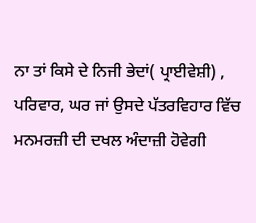ਨਾ ਤਾਂ ਕਿਸੇ ਦੇ ਨਿਜੀ ਭੇਦਾਂ( ਪ੍ਰਾਈਵੇਸ਼ੀ) , ਪਰਿਵਾਰ, ਘਰ ਜਾਂ ਉਸਦੇ ਪੱਤਰਵਿਹਾਰ ਵਿੱਚ ਮਨਮਰਜ਼ੀ ਦੀ ਦਖਲ ਅੰਦਾਜ਼ੀ ਹੋਵੇਗੀ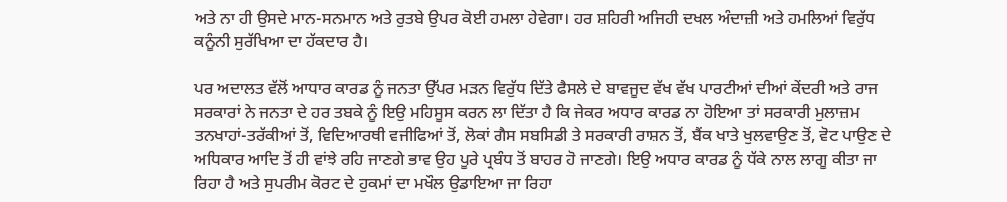ਅਤੇ ਨਾ ਹੀ ਉਸਦੇ ਮਾਨ-ਸਨਮਾਨ ਅਤੇ ਰੁਤਬੇ ਉਪਰ ਕੋਈ ਹਮਲਾ ਹੇਵੇਗਾ। ਹਰ ਸ਼ਹਿਰੀ ਅਜਿਹੀ ਦਖਲ ਅੰਦਾਜ਼ੀ ਅਤੇ ਹਮਲਿਆਂ ਵਿਰੁੱਧ ਕਨੂੰਨੀ ਸੁਰੱਖਿਆ ਦਾ ਹੱਕਦਾਰ ਹੈ।

ਪਰ ਅਦਾਲਤ ਵੱਲੋਂ ਆਧਾਰ ਕਾਰਡ ਨੂੰ ਜਨਤਾ ਉੱਪਰ ਮੜਨ ਵਿਰੁੱਧ ਦਿੱਤੇ ਫੈਸਲੇ ਦੇ ਬਾਵਜੂਦ ਵੱਖ ਵੱਖ ਪਾਰਟੀਆਂ ਦੀਆਂ ਕੇਂਦਰੀ ਅਤੇ ਰਾਜ ਸਰਕਾਰਾਂ ਨੇ ਜਨਤਾ ਦੇ ਹਰ ਤਬਕੇ ਨੂੰ ਇਉ ਮਹਿਸੂਸ ਕਰਨ ਲਾ ਦਿੱਤਾ ਹੈ ਕਿ ਜੇਕਰ ਅਧਾਰ ਕਾਰਡ ਨਾ ਹੋਇਆ ਤਾਂ ਸਰਕਾਰੀ ਮੁਲਾਜ਼ਮ ਤਨਖਾਹਾਂ-ਤਰੱਕੀਆਂ ਤੋਂ, ਵਿਦਿਆਰਥੀ ਵਜੀਫਿਆਂ ਤੋਂ, ਲੋਕਾਂ ਗੈਸ ਸਬਸਿਡੀ ਤੇ ਸਰਕਾਰੀ ਰਾਸ਼ਨ ਤੋਂ, ਬੈਂਕ ਖਾਤੇ ਖੁਲਵਾਉਣ ਤੋਂ, ਵੋਟ ਪਾਉਣ ਦੇ ਅਧਿਕਾਰ ਆਦਿ ਤੋਂ ਹੀ ਵਾਂਝੇ ਰਹਿ ਜਾਣਗੇ ਭਾਵ ਉਹ ਪੂਰੇ ਪ੍ਰਬੰਧ ਤੋਂ ਬਾਹਰ ਹੋ ਜਾਣਗੇ। ਇਉ ਅਧਾਰ ਕਾਰਡ ਨੂੰ ਧੱਕੇ ਨਾਲ ਲਾਗੂ ਕੀਤਾ ਜਾ ਰਿਹਾ ਹੈ ਅਤੇ ਸੁਪਰੀਮ ਕੋਰਟ ਦੇ ਹੁਕਮਾਂ ਦਾ ਮਖੌਲ ਉਡਾਇਆ ਜਾ ਰਿਹਾ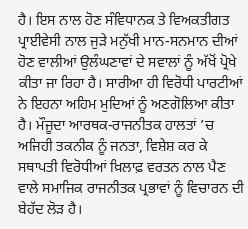ਹੈ। ਇਸ ਨਾਲ ਹੋਣ ਸੰਵਿਧਾਨਕ ਤੇ ਵਿਅਕਤੀਗਤ ਪ੍ਰਾਈਵੇਸੀ ਨਾਲ ਜੁੜੇ ਮਨੁੱਖੀ ਮਾਨ-ਸਨਮਾਨ ਦੀਆਂ ਹੋਣ ਵਾਲੀਆਂ ਉਲੰਘਣਾਵਾਂ ਦੇ ਸਵਾਲਾਂ ਨੂੰ ਅੱਖੋਂ ਪ੍ਰੋਖੇ ਕੀਤਾ ਜਾ ਰਿਹਾ ਹੈ। ਸਾਰੀਆ ਹੀ ਵਿਰੋਧੀ ਪਾਰਟੀਆਂ ਨੇ ਇਹਨਾ ਅਹਿਮ ਮੁਦਿਆਂ ਨੂੰ ਅਣਗੋਲਿਆ ਕੀਤਾ ਹੈ। ਮੌਜੂਦਾ ਆਰਥਕ-ਰਾਜਨੀਤਕ ਹਾਲਤਾਂ ’ਚ ਅਜਿਹੀ ਤਕਨੀਕ ਨੂੰ ਜਨਤਾ, ਵਿਸ਼ੇਸ਼ ਕਰ ਕੇ ਸਥਾਪਤੀ ਵਿਰੋਧੀਆਂ ਖ਼ਿਲਾਫ਼ ਵਰਤਨ ਨਾਲ ਪੈਣ ਵਾਲੇ ਸਮਾਜਿਕ ਰਾਜਨੀਤਕ ਪ੍ਰਭਾਵਾਂ ਨੂੰ ਵਿਚਾਰਨ ਦੀ ਬੇਹੱਦ ਲੋੜ ਹੈ।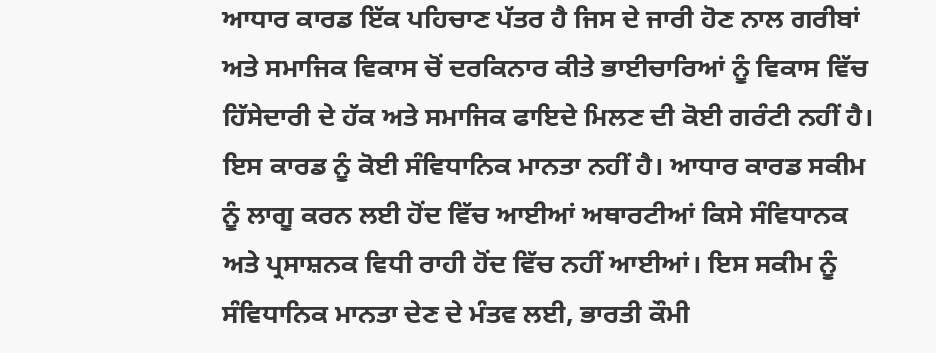ਆਧਾਰ ਕਾਰਡ ਇੱਕ ਪਹਿਚਾਣ ਪੱਤਰ ਹੈ ਜਿਸ ਦੇ ਜਾਰੀ ਹੋਣ ਨਾਲ ਗਰੀਬਾਂ ਅਤੇ ਸਮਾਜਿਕ ਵਿਕਾਸ ਚੋਂ ਦਰਕਿਨਾਰ ਕੀਤੇ ਭਾਈਚਾਰਿਆਂ ਨੂੰ ਵਿਕਾਸ ਵਿੱਚ ਹਿੱਸੇਦਾਰੀ ਦੇ ਹੱਕ ਅਤੇ ਸਮਾਜਿਕ ਫਾਇਦੇ ਮਿਲਣ ਦੀ ਕੋਈ ਗਰੰਟੀ ਨਹੀਂ ਹੈ। ਇਸ ਕਾਰਡ ਨੂੰ ਕੋਈ ਸੰਵਿਧਾਨਿਕ ਮਾਨਤਾ ਨਹੀਂ ਹੈ। ਆਧਾਰ ਕਾਰਡ ਸਕੀਮ ਨੂੰ ਲਾਗੂ ਕਰਨ ਲਈ ਹੋਂਦ ਵਿੱਚ ਆਈਆਂ ਅਥਾਰਟੀਆਂ ਕਿਸੇ ਸੰਵਿਧਾਨਕ ਅਤੇ ਪ੍ਰਸਾਸ਼ਨਕ ਵਿਧੀ ਰਾਹੀ ਹੋਂਦ ਵਿੱਚ ਨਹੀਂ ਆਈਆਂ। ਇਸ ਸਕੀਮ ਨੂੰ ਸੰਵਿਧਾਨਿਕ ਮਾਨਤਾ ਦੇਣ ਦੇ ਮੰਤਵ ਲਈ, ਭਾਰਤੀ ਕੌਮੀ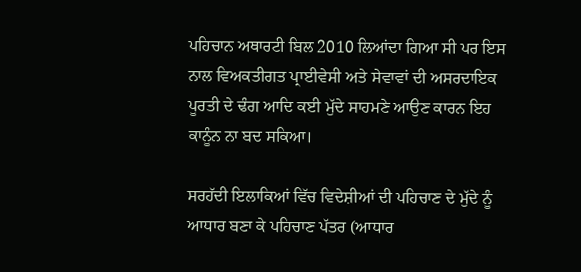ਪਹਿਚਾਨ ਅਥਾਰਟੀ ਬਿਲ 2010 ਲਿਆਂਦਾ ਗਿਆ ਸੀ ਪਰ ਇਸ ਨਾਲ ਵਿਅਕਤੀਗਤ ਪ੍ਰਾਈਵੇਸੀ ਅਤੇ ਸੇਵਾਵਾਂ ਦੀ ਅਸਰਦਾਇਕ ਪੂਰਤੀ ਦੇ ਢੰਗ ਆਦਿ ਕਈ ਮੁੱਦੇ ਸਾਹਮਣੇ ਆਉਣ ਕਾਰਨ ਇਹ ਕਾਨੂੰਨ ਨਾ ਬਦ ਸਕਿਆ।

ਸਰਹੱਦੀ ਇਲਾਕਿਆਂ ਵਿੱਚ ਵਿਦੇਸ਼ੀਆਂ ਦੀ ਪਹਿਚਾਣ ਦੇ ਮੁੱਦੇ ਨੂੰ ਆਧਾਰ ਬਣਾ ਕੇ ਪਹਿਚਾਣ ਪੱਤਰ (ਆਧਾਰ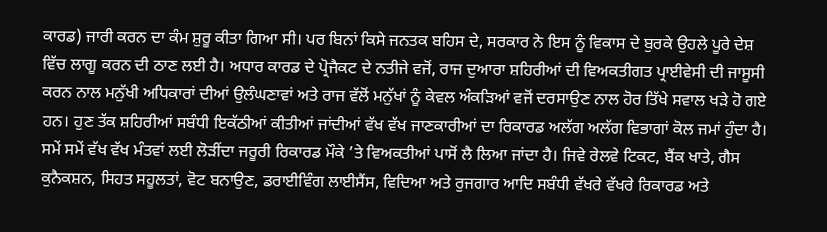ਕਾਰਡ) ਜਾਰੀ ਕਰਨ ਦਾ ਕੰਮ ਸ਼ੁਰੂ ਕੀਤਾ ਗਿਆ ਸੀ। ਪਰ ਬਿਨਾਂ ਕਿਸੇ ਜਨਤਕ ਬਹਿਸ ਦੇ, ਸਰਕਾਰ ਨੇ ਇਸ ਨੂੰ ਵਿਕਾਸ ਦੇ ਬੁਰਕੇ ਉਹਲੇ ਪੂਰੇ ਦੇਸ਼ ਵਿੱਚ ਲਾਗੂ ਕਰਨ ਦੀ ਠਾਣ ਲਈ ਹੈ। ਅਧਾਰ ਕਾਰਡ ਦੇ ਪ੍ਰੋਜੈਕਟ ਦੇ ਨਤੀਜੇ ਵਜੋਂ, ਰਾਜ ਦੁਆਰਾ ਸ਼ਹਿਰੀਆਂ ਦੀ ਵਿਅਕਤੀਗਤ ਪ੍ਰਾਈਵੇਸੀ ਦੀ ਜਾਸੂਸੀ ਕਰਨ ਨਾਲ ਮਨੁੱਖੀ ਅਧਿਕਾਰਾਂ ਦੀਆਂ ਉਲੰਘਣਾਵਾਂ ਅਤੇ ਰਾਜ ਵੱਲੋਂ ਮਨੁੱਖਾਂ ਨੂੰ ਕੇਵਲ ਅੰਕੜਿਆਂ ਵਜੋਂ ਦਰਸਾਉਣ ਨਾਲ ਹੋਰ ਤਿੱਖੇ ਸਵਾਲ ਖੜੇ ਹੋ ਗਏ ਹਨ। ਹੁਣ ਤੱਕ ਸ਼ਹਿਰੀਆਂ ਸਬੰਧੀ ਇਕੱਠੀਆਂ ਕੀਤੀਆਂ ਜਾਂਦੀਆਂ ਵੱਖ ਵੱਖ ਜਾਣਕਾਰੀਆਂ ਦਾ ਰਿਕਾਰਡ ਅਲੱਗ ਅਲੱਗ ਵਿਭਾਗਾਂ ਕੋਲ ਜਮਾਂ ਹੁੰਦਾ ਹੈ। ਸਮੇਂ ਸਮੇਂ ਵੱਖ ਵੱਖ ਮੰਤਵਾਂ ਲਈ ਲੋੜੀਂਦਾ ਜਰੂਰੀ ਰਿਕਾਰਡ ਮੌਕੇ ’ਤੇ ਵਿਅਕਤੀਆਂ ਪਾਸੋਂ ਲੈ ਲਿਆ ਜਾਂਦਾ ਹੈ। ਜਿਵੇ ਰੇਲਵੇ ਟਿਕਟ, ਬੈਂਕ ਖਾਤੇ, ਗੈਸ ਕੁਨੈਕਸ਼ਨ, ਸਿਹਤ ਸਹੂਲਤਾਂ, ਵੋਟ ਬਨਾਉਣ, ਡਰਾਈਵਿੰਗ ਲਾਈਸੈਂਸ, ਵਿਦਿਆ ਅਤੇ ਰੁਜਗਾਰ ਆਦਿ ਸਬੰਧੀ ਵੱਖਰੇ ਵੱਖਰੇ ਰਿਕਾਰਡ ਅਤੇ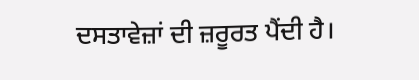ਦਸਤਾਵੇਜ਼ਾਂ ਦੀ ਜ਼ਰੂਰਤ ਪੈਂਦੀ ਹੈ।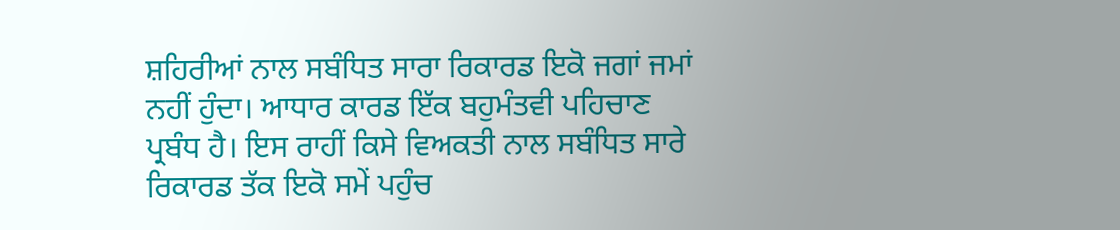ਸ਼ਹਿਰੀਆਂ ਨਾਲ ਸਬੰਧਿਤ ਸਾਰਾ ਰਿਕਾਰਡ ਇਕੋ ਜਗਾਂ ਜਮਾਂ ਨਹੀਂ ਹੁੰਦਾ। ਆਧਾਰ ਕਾਰਡ ਇੱਕ ਬਹੁਮੰਤਵੀ ਪਹਿਚਾਣ ਪ੍ਰਬੰਧ ਹੈ। ਇਸ ਰਾਹੀਂ ਕਿਸੇ ਵਿਅਕਤੀ ਨਾਲ ਸਬੰਧਿਤ ਸਾਰੇ ਰਿਕਾਰਡ ਤੱਕ ਇਕੋ ਸਮੇਂ ਪਹੁੰਚ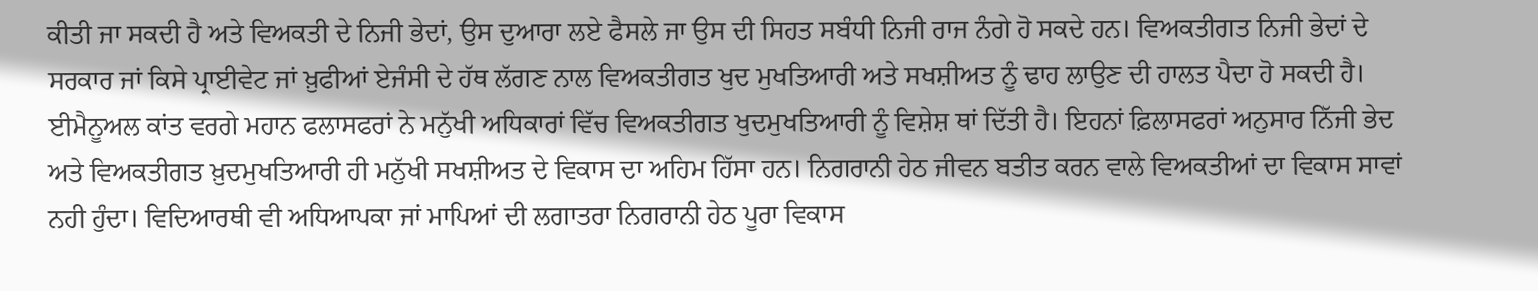ਕੀਤੀ ਜਾ ਸਕਦੀ ਹੈ ਅਤੇ ਵਿਅਕਤੀ ਦੇ ਨਿਜੀ ਭੇਦਾਂ, ਉਸ ਦੁਆਰਾ ਲਏ ਫੈਸਲੇ ਜਾ ਉਸ ਦੀ ਸਿਹਤ ਸਬੰਧੀ ਨਿਜੀ ਰਾਜ ਨੰਗੇ ਹੋ ਸਕਦੇ ਹਨ। ਵਿਅਕਤੀਗਤ ਨਿਜੀ ਭੇਦਾਂ ਦੇ ਸਰਕਾਰ ਜਾਂ ਕਿਸੇ ਪ੍ਰਾਈਵੇਟ ਜਾਂ ਖ਼ੁਫੀਆਂ ਏਜੰਸੀ ਦੇ ਹੱਥ ਲੱਗਣ ਨਾਲ ਵਿਅਕਤੀਗਤ ਖੁਦ ਮੁਖਤਿਆਰੀ ਅਤੇ ਸਖਸ਼ੀਅਤ ਨੂੰ ਢਾਹ ਲਾਉਣ ਦੀ ਹਾਲਤ ਪੈਦਾ ਹੋ ਸਕਦੀ ਹੈ। ਈਮੈਨੂਅਲ ਕਾਂਤ ਵਰਗੇ ਮਹਾਨ ਫਲਾਸਫਰਾਂ ਨੇ ਮਨੁੱਖੀ ਅਧਿਕਾਰਾਂ ਵਿੱਚ ਵਿਅਕਤੀਗਤ ਖੁਦਮੁਖਤਿਆਰੀ ਨੂੰ ਵਿਸ਼ੇਸ਼ ਥਾਂ ਦਿੱਤੀ ਹੈ। ਇਹਨਾਂ ਫ਼ਿਲਾਸਫਰਾਂ ਅਨੁਸਾਰ ਨਿੱਜੀ ਭੇਦ ਅਤੇ ਵਿਅਕਤੀਗਤ ਖ਼ੁਦਮੁਖਤਿਆਰੀ ਹੀ ਮਨੁੱਖੀ ਸਖਸ਼ੀਅਤ ਦੇ ਵਿਕਾਸ ਦਾ ਅਹਿਮ ਹਿੱਸਾ ਹਨ। ਨਿਗਰਾਨੀ ਹੇਠ ਜੀਵਨ ਬਤੀਤ ਕਰਨ ਵਾਲੇ ਵਿਅਕਤੀਆਂ ਦਾ ਵਿਕਾਸ ਸਾਵਾਂ ਨਹੀ ਹੁੰਦਾ। ਵਿਦਿਆਰਥੀ ਵੀ ਅਧਿਆਪਕਾ ਜਾਂ ਮਾਪਿਆਂ ਦੀ ਲਗਾਤਰਾ ਨਿਗਰਾਨੀ ਹੇਠ ਪੂਰਾ ਵਿਕਾਸ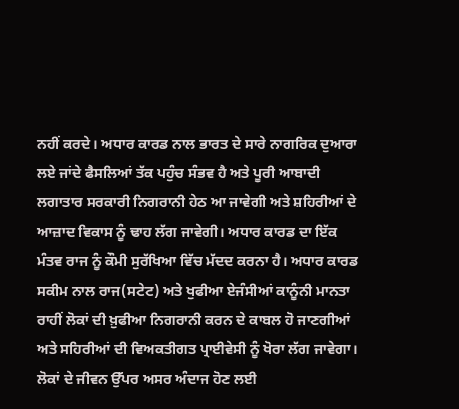ਨਹੀਂ ਕਰਦੇ। ਅਧਾਰ ਕਾਰਡ ਨਾਲ ਭਾਰਤ ਦੇ ਸਾਰੇ ਨਾਗਰਿਕ ਦੁਆਰਾ ਲਏ ਜਾਂਦੇ ਫੈਸਲਿਆਂ ਤੱਕ ਪਹੁੰਚ ਸੰਭਵ ਹੈ ਅਤੇ ਪੂਰੀ ਆਬਾਦੀ ਲਗਾਤਾਰ ਸਰਕਾਰੀ ਨਿਗਰਾਨੀ ਹੇਠ ਆ ਜਾਵੇਗੀ ਅਤੇ ਸ਼ਹਿਰੀਆਂ ਦੇ ਆਜ਼ਾਦ ਵਿਕਾਸ ਨੂੰ ਢਾਹ ਲੱਗ ਜਾਵੇਗੀ। ਅਧਾਰ ਕਾਰਡ ਦਾ ਇੱਕ ਮੰਤਵ ਰਾਜ ਨੂੰ ਕੌਮੀ ਸੁਰੱਖਿਆ ਵਿੱਚ ਮੱਦਦ ਕਰਨਾ ਹੈ। ਅਧਾਰ ਕਾਰਡ ਸਕੀਮ ਨਾਲ ਰਾਜ(ਸਟੇਟ) ਅਤੇ ਖੁਫੀਆ ਏਜੰਸੀਆਂ ਕਾਨੂੰਨੀ ਮਾਨਤਾ ਰਾਹੀਂ ਲੋਕਾਂ ਦੀ ਖ਼ੁਫੀਆ ਨਿਗਰਾਨੀ ਕਰਨ ਦੇ ਕਾਬਲ ਹੋ ਜਾਣਗੀਆਂ ਅਤੇ ਸਹਿਰੀਆਂ ਦੀ ਵਿਅਕਤੀਗਤ ਪ੍ਰਾਈਵੇਸੀ ਨੂੰ ਖੋਰਾ ਲੱਗ ਜਾਵੇਗਾ। ਲੋਕਾਂ ਦੇ ਜੀਵਨ ਉੱਪਰ ਅਸਰ ਅੰਦਾਜ ਹੋਣ ਲਈ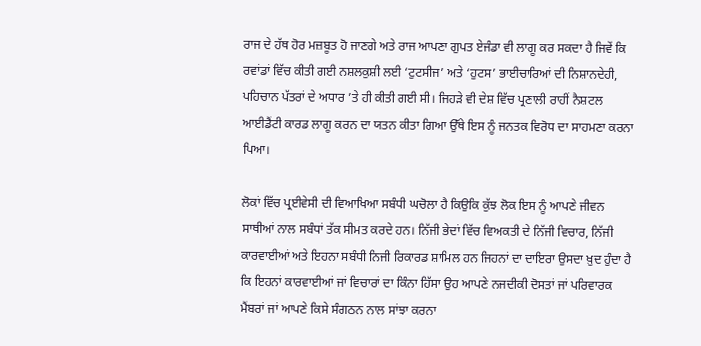ਰਾਜ ਦੇ ਹੱਥ ਹੋਰ ਮਜ਼ਬੂਤ ਹੋ ਜਾਣਗੇ ਅਤੇ ਰਾਜ ਆਪਣਾ ਗੁਪਤ ਏਜੰਡਾ ਵੀ ਲਾਗੂ ਕਰ ਸਕਦਾ ਹੈ ਜਿਵੇਂ ਕਿ ਰਵਾਂਡਾਂ ਵਿੱਚ ਕੀਤੀ ਗਈ ਨਸ਼ਲਕੁਸ਼ੀ ਲਈ ‘ਟੁਟਸੀਜ’ ਅਤੇ ‘ਹੁਟਸ’ ਭਾਈਚਾਰਿਆਂ ਦੀ ਨਿਸ਼ਾਨਦੇਹੀ, ਪਹਿਚਾਨ ਪੱਤਰਾਂ ਦੇ ਅਧਾਰ ’ਤੇ ਹੀ ਕੀਤੀ ਗਈ ਸੀ। ਜਿਹੜੇ ਵੀ ਦੇਸ਼ ਵਿੱਚ ਪ੍ਰਣਾਲੀ ਰਾਹੀਂ ਨੈਸ਼ਟਲ ਆਈਡੈਂਟੀ ਕਾਰਡ ਲਾਗੂ ਕਰਨ ਦਾ ਯਤਨ ਕੀਤਾ ਗਿਆ ਉੱਥੇ ਇਸ ਨੂੰ ਜਨਤਕ ਵਿਰੋਧ ਦਾ ਸਾਹਮਣਾ ਕਰਨਾ ਪਿਆ।

ਲੋਕਾਂ ਵਿੱਚ ਪ੍ਰਈਵੇਸੀ ਦੀ ਵਿਆਖਿਆ ਸਬੰਧੀ ਘਚੋਲਾ ਹੈ ਕਿਉਕਿ ਕੁੱਝ ਲੋਕ ਇਸ ਨੂੰ ਆਪਣੇ ਜੀਵਨ ਸਾਥੀਆਂ ਨਾਲ ਸਬੰਧਾਂ ਤੱਕ ਸੀਮਤ ਕਰਦੇ ਹਨ। ਨਿੱਜੀ ਭੇਦਾਂ ਵਿੱਚ ਵਿਅਕਤੀ ਦੇ ਨਿੱਜੀ ਵਿਚਾਰ, ਨਿੱਜੀ ਕਾਰਵਾਈਆਂ ਅਤੇ ਇਹਨਾ ਸਬੰਧੀ ਨਿਜੀ ਰਿਕਾਰਡ ਸ਼ਾਮਿਲ ਹਨ ਜਿਹਨਾਂ ਦਾ ਦਾਇਰਾ ਉਸਦਾ ਖ਼ੁਦ ਹੁੰਦਾ ਹੈ ਕਿ ਇਹਨਾਂ ਕਾਰਵਾਈਆਂ ਜਾਂ ਵਿਚਾਰਾਂ ਦਾ ਕਿੰਨਾ ਹਿੱਸਾ ਉਹ ਆਪਣੇ ਨਜਦੀਕੀ ਦੋਸਤਾਂ ਜਾਂ ਪਰਿਵਾਰਕ ਮੈਂਬਰਾਂ ਜਾਂ ਆਪਣੇ ਕਿਸੇ ਸੰਗਠਨ ਨਾਲ ਸਾਂਝਾ ਕਰਨਾ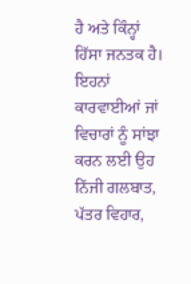ਹੈ ਅਤੇ ਕਿੰਨ੍ਹਾਂ ਹਿੱਸਾ ਜਨਤਕ ਹੈ। ਇਹਨਾਂ ਕਾਰਵਾਈਆਂ ਜਾਂ ਵਿਚਾਰਾਂ ਨੂੰ ਸਾਂਝਾ ਕਰਨ ਲਈ ਉਹ ਨਿੱਜੀ ਗਲਬਾਤ, ਪੱਤਰ ਵਿਹਾਰ,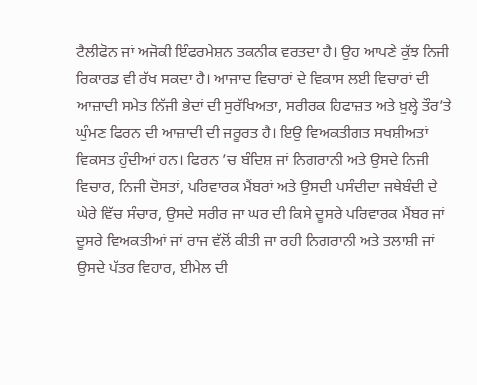ਟੈਲੀਫੋਨ ਜਾਂ ਅਜੋਕੀ ਇੰਫਰਮੇਸ਼ਨ ਤਕਨੀਕ ਵਰਤਦਾ ਹੈ। ਉਹ ਆਪਣੇ ਕੁੱਝ ਨਿਜੀ ਰਿਕਾਰਡ ਵੀ ਰੱਖ ਸਕਦਾ ਹੈ। ਆਜਾਦ ਵਿਚਾਰਾਂ ਦੇ ਵਿਕਾਸ ਲਈ ਵਿਚਾਰਾਂ ਦੀ ਆਜ਼ਾਦੀ ਸਮੇਤ ਨਿੱਜੀ ਭੇਦਾਂ ਦੀ ਸੁਰੱਖਿਅਤਾ, ਸਰੀਰਕ ਹਿਫਾਜ਼ਤ ਅਤੇ ਖ਼ੁਲ੍ਹੇ ਤੌਰ’ਤੇ ਘੁੰਮਣ ਫਿਰਨ ਦੀ ਆਜ਼ਾਦੀ ਦੀ ਜਰੂਰਤ ਹੈ। ਇਉ ਵਿਅਕਤੀਗਤ ਸਖਸ਼ੀਅਤਾਂ ਵਿਕਸਤ ਹੁੰਦੀਆਂ ਹਨ। ਫਿਰਨ ’ਚ ਬੰਦਿਸ਼ ਜਾਂ ਨਿਗਰਾਨੀ ਅਤੇ ਉਸਦੇ ਨਿਜੀ ਵਿਚਾਰ, ਨਿਜੀ ਦੋਸਤਾਂ, ਪਰਿਵਾਰਕ ਮੈਂਬਰਾਂ ਅਤੇ ਉਸਦੀ ਪਸੰਦੀਦਾ ਜਥੇਬੰਦੀ ਦੇ ਘੇਰੇ ਵਿੱਚ ਸੰਚਾਰ, ਉਸਦੇ ਸਰੀਰ ਜਾ ਘਰ ਦੀ ਕਿਸੇ ਦੂਸਰੇ ਪਰਿਵਾਰਕ ਮੈਂਬਰ ਜਾਂ ਦੂਸਰੇ ਵਿਅਕਤੀਆਂ ਜਾਂ ਰਾਜ ਵੱਲੋਂ ਕੀਤੀ ਜਾ ਰਹੀ ਨਿਗਰਾਨੀ ਅਤੇ ਤਲਾਸ਼ੀ ਜਾਂ ਉਸਦੇ ਪੱਤਰ ਵਿਹਾਰ, ਈਮੇਲ ਦੀ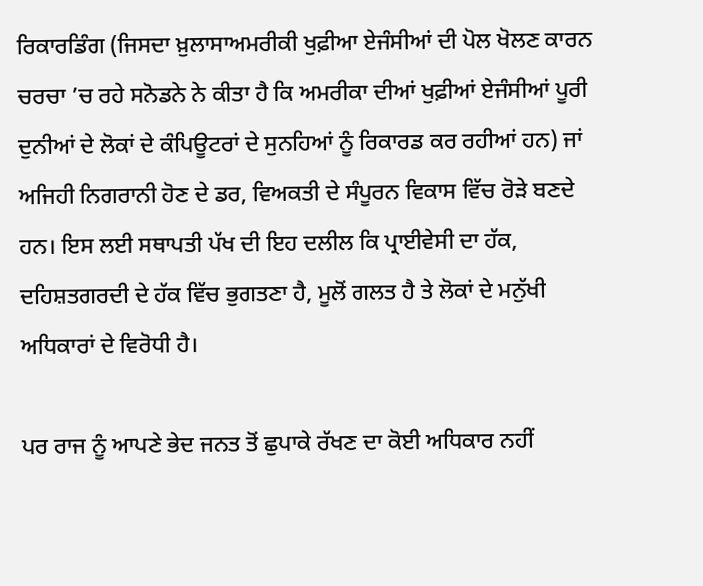ਰਿਕਾਰਡਿੰਗ (ਜਿਸਦਾ ਖ਼ੁਲਾਸਾਅਮਰੀਕੀ ਖੁਫ਼ੀਆ ਏਜੰਸੀਆਂ ਦੀ ਪੋਲ ਖੋਲਣ ਕਾਰਨ ਚਰਚਾ ’ਚ ਰਹੇ ਸਨੋਡਨੇ ਨੇ ਕੀਤਾ ਹੈ ਕਿ ਅਮਰੀਕਾ ਦੀਆਂ ਖੁਫ਼ੀਆਂ ਏਜੰਸੀਆਂ ਪੂਰੀ ਦੁਨੀਆਂ ਦੇ ਲੋਕਾਂ ਦੇ ਕੰਪਿਊਟਰਾਂ ਦੇ ਸੁਨਹਿਆਂ ਨੂੰ ਰਿਕਾਰਡ ਕਰ ਰਹੀਆਂ ਹਨ) ਜਾਂ ਅਜਿਹੀ ਨਿਗਰਾਨੀ ਹੋਣ ਦੇ ਡਰ, ਵਿਅਕਤੀ ਦੇ ਸੰਪੂਰਨ ਵਿਕਾਸ ਵਿੱਚ ਰੋੜੇ ਬਣਦੇ ਹਨ। ਇਸ ਲਈ ਸਥਾਪਤੀ ਪੱਖ ਦੀ ਇਹ ਦਲੀਲ ਕਿ ਪ੍ਰਾਈਵੇਸੀ ਦਾ ਹੱਕ, ਦਹਿਸ਼ਤਗਰਦੀ ਦੇ ਹੱਕ ਵਿੱਚ ਭੁਗਤਣਾ ਹੈ, ਮੂਲੋਂ ਗਲਤ ਹੈ ਤੇ ਲੋਕਾਂ ਦੇ ਮਨੁੱਖੀ ਅਧਿਕਾਰਾਂ ਦੇ ਵਿਰੋਧੀ ਹੈ।

ਪਰ ਰਾਜ ਨੂੰ ਆਪਣੇ ਭੇਦ ਜਨਤ ਤੋਂ ਛੁਪਾਕੇ ਰੱਖਣ ਦਾ ਕੋਈ ਅਧਿਕਾਰ ਨਹੀਂ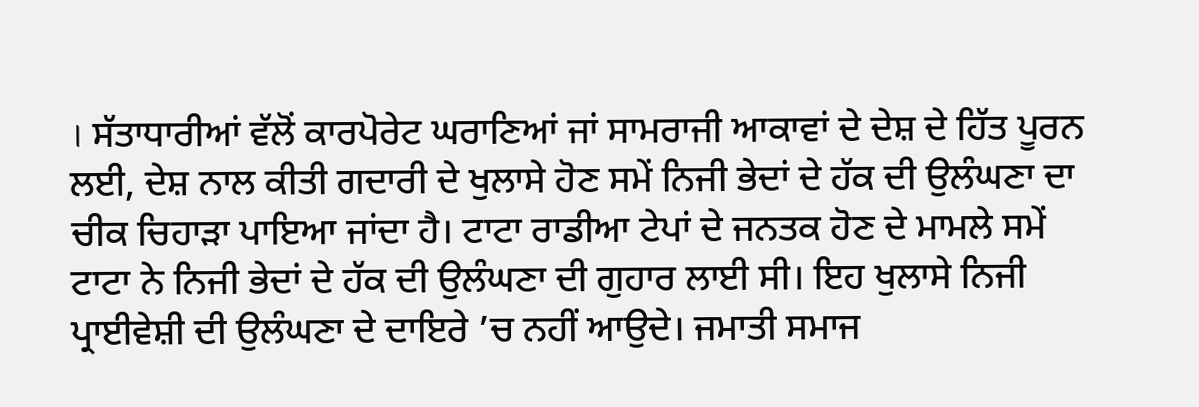। ਸੱਤਾਧਾਰੀਆਂ ਵੱਲੋਂ ਕਾਰਪੋਰੇਟ ਘਰਾਣਿਆਂ ਜਾਂ ਸਾਮਰਾਜੀ ਆਕਾਵਾਂ ਦੇ ਦੇਸ਼ ਦੇ ਹਿੱਤ ਪੂਰਨ ਲਈ, ਦੇਸ਼ ਨਾਲ ਕੀਤੀ ਗਦਾਰੀ ਦੇ ਖੁਲਾਸੇ ਹੋਣ ਸਮੇਂ ਨਿਜੀ ਭੇਦਾਂ ਦੇ ਹੱਕ ਦੀ ਉਲੰਘਣਾ ਦਾ ਚੀਕ ਚਿਹਾੜਾ ਪਾਇਆ ਜਾਂਦਾ ਹੈ। ਟਾਟਾ ਰਾਡੀਆ ਟੇਪਾਂ ਦੇ ਜਨਤਕ ਹੋਣ ਦੇ ਮਾਮਲੇ ਸਮੇਂ ਟਾਟਾ ਨੇ ਨਿਜੀ ਭੇਦਾਂ ਦੇ ਹੱਕ ਦੀ ਉਲੰਘਣਾ ਦੀ ਗੁਹਾਰ ਲਾਈ ਸੀ। ਇਹ ਖੁਲਾਸੇ ਨਿਜੀ ਪ੍ਰਾਈਵੇਸ਼ੀ ਦੀ ਉਲੰਘਣਾ ਦੇ ਦਾਇਰੇ ’ਚ ਨਹੀਂ ਆਉਦੇ। ਜਮਾਤੀ ਸਮਾਜ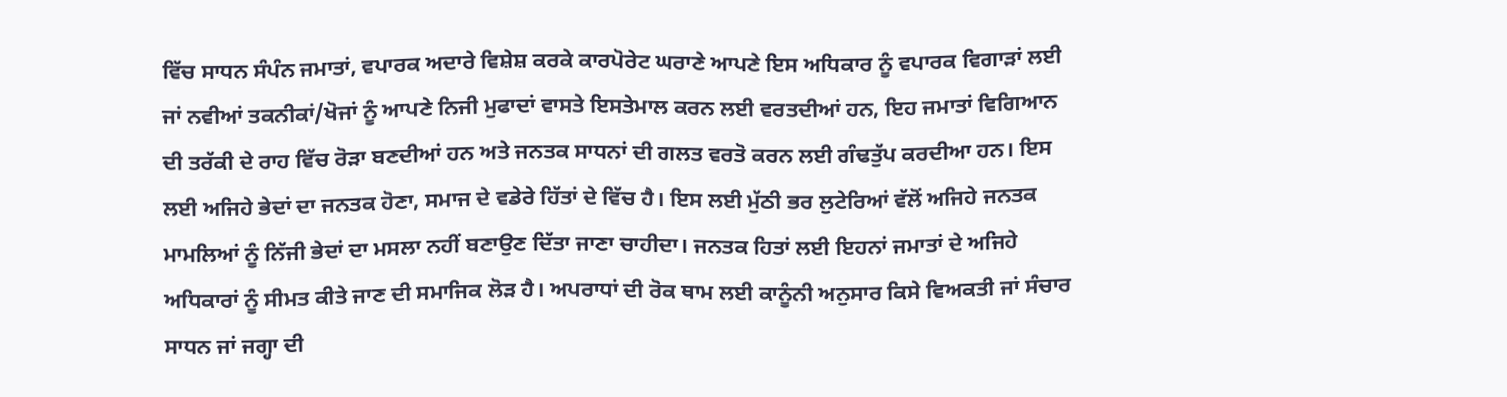ਵਿੱਚ ਸਾਧਨ ਸੰਪੰਨ ਜਮਾਤਾਂ, ਵਪਾਰਕ ਅਦਾਰੇ ਵਿਸ਼ੇਸ਼ ਕਰਕੇ ਕਾਰਪੋਰੇਟ ਘਰਾਣੇ ਆਪਣੇ ਇਸ ਅਧਿਕਾਰ ਨੂੰ ਵਪਾਰਕ ਵਿਗਾੜਾਂ ਲਈ ਜਾਂ ਨਵੀਆਂ ਤਕਨੀਕਾਂ/ਖੋਜਾਂ ਨੂੰ ਆਪਣੇ ਨਿਜੀ ਮੁਫਾਦਾਂ ਵਾਸਤੇ ਇਸਤੇਮਾਲ ਕਰਨ ਲਈ ਵਰਤਦੀਆਂ ਹਨ, ਇਹ ਜਮਾਤਾਂ ਵਿਗਿਆਨ ਦੀ ਤਰੱਕੀ ਦੇ ਰਾਹ ਵਿੱਚ ਰੋੜਾ ਬਣਦੀਆਂ ਹਨ ਅਤੇ ਜਨਤਕ ਸਾਧਨਾਂ ਦੀ ਗਲਤ ਵਰਤੋ ਕਰਨ ਲਈ ਗੰਢਤੁੱਪ ਕਰਦੀਆ ਹਨ। ਇਸ ਲਈ ਅਜਿਹੇ ਭੇਦਾਂ ਦਾ ਜਨਤਕ ਹੋਣਾ, ਸਮਾਜ ਦੇ ਵਡੇਰੇ ਹਿੱਤਾਂ ਦੇ ਵਿੱਚ ਹੈ। ਇਸ ਲਈ ਮੁੱਠੀ ਭਰ ਲੁਟੇਰਿਆਂ ਵੱਲੋਂ ਅਜਿਹੇ ਜਨਤਕ ਮਾਮਲਿਆਂ ਨੂੰ ਨਿੱਜੀ ਭੇਦਾਂ ਦਾ ਮਸਲਾ ਨਹੀਂ ਬਣਾਉਣ ਦਿੱਤਾ ਜਾਣਾ ਚਾਹੀਦਾ। ਜਨਤਕ ਹਿਤਾਂ ਲਈ ਇਹਨਾਂ ਜਮਾਤਾਂ ਦੇ ਅਜਿਹੇ ਅਧਿਕਾਰਾਂ ਨੂੰ ਸੀਮਤ ਕੀਤੇ ਜਾਣ ਦੀ ਸਮਾਜਿਕ ਲੋੜ ਹੈ। ਅਪਰਾਧਾਂ ਦੀ ਰੋਕ ਥਾਮ ਲਈ ਕਾਨੂੰਨੀ ਅਨੁਸਾਰ ਕਿਸੇ ਵਿਅਕਤੀ ਜਾਂ ਸੰਚਾਰ ਸਾਧਨ ਜਾਂ ਜਗ੍ਹਾ ਦੀ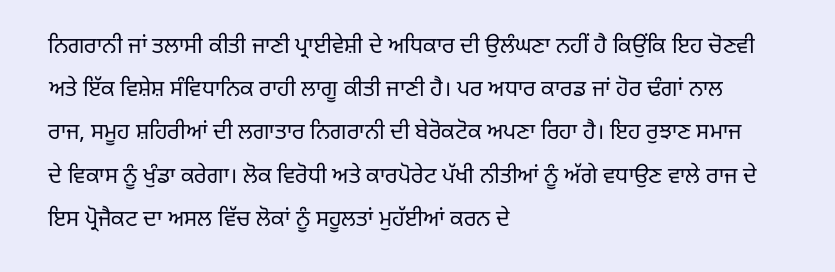ਨਿਗਰਾਨੀ ਜਾਂ ਤਲਾਸੀ ਕੀਤੀ ਜਾਣੀ ਪ੍ਰਾਈਵੇਸ਼ੀ ਦੇ ਅਧਿਕਾਰ ਦੀ ਉਲੰਘਣਾ ਨਹੀਂ ਹੈ ਕਿਉਂਕਿ ਇਹ ਚੋਣਵੀ ਅਤੇ ਇੱਕ ਵਿਸ਼ੇਸ਼ ਸੰਵਿਧਾਨਿਕ ਰਾਹੀ ਲਾਗੂ ਕੀਤੀ ਜਾਣੀ ਹੈ। ਪਰ ਅਧਾਰ ਕਾਰਡ ਜਾਂ ਹੋਰ ਢੰਗਾਂ ਨਾਲ ਰਾਜ, ਸਮੂਹ ਸ਼ਹਿਰੀਆਂ ਦੀ ਲਗਾਤਾਰ ਨਿਗਰਾਨੀ ਦੀ ਬੇਰੋਕਟੋਕ ਅਪਣਾ ਰਿਹਾ ਹੈ। ਇਹ ਰੁਝਾਣ ਸਮਾਜ ਦੇ ਵਿਕਾਸ ਨੂੰ ਖੁੰਡਾ ਕਰੇਗਾ। ਲੋਕ ਵਿਰੋਧੀ ਅਤੇ ਕਾਰਪੋਰੇਟ ਪੱਖੀ ਨੀਤੀਆਂ ਨੂੰ ਅੱਗੇ ਵਧਾਉਣ ਵਾਲੇ ਰਾਜ ਦੇ ਇਸ ਪ੍ਰੋਜੈਕਟ ਦਾ ਅਸਲ ਵਿੱਚ ਲੋਕਾਂ ਨੂੰ ਸਹੂਲਤਾਂ ਮੁਹੱਈਆਂ ਕਰਨ ਦੇ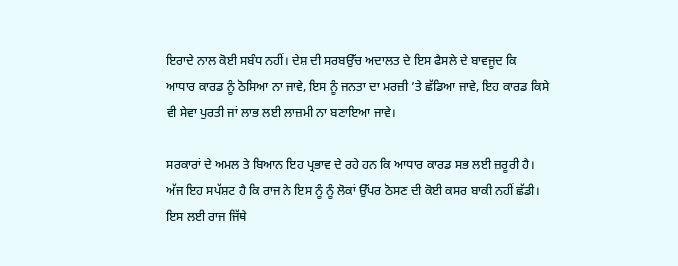ਇਰਾਦੇ ਨਾਲ ਕੋਈ ਸਬੰਧ ਨਹੀਂ। ਦੇਸ਼ ਦੀ ਸਰਬਉੱਚ ਅਦਾਲਤ ਦੇ ਇਸ ਫੈਸਲੇ ਦੇ ਬਾਵਜੂਦ ਕਿ ਆਧਾਰ ਕਾਰਡ ਨੂੰ ਠੋਸਿਆ ਨਾ ਜਾਵੇ, ਇਸ ਨੂੰ ਜਨਤਾ ਦਾ ਮਰਜ਼ੀ ’ਤੇ ਛੱਡਿਆ ਜਾਵੇ, ਇਹ ਕਾਰਡ ਕਿਸੇ ਵੀ ਸੇਵਾ ਪੁਰਤੀ ਜਾਂ ਲਾਭ ਲਈ ਲਾਜ਼ਮੀ ਨਾ ਬਣਾਇਆ ਜਾਵੇ।

ਸਰਕਾਰਾਂ ਦੇ ਅਮਲ ਤੇ ਬਿਆਨ ਇਹ ਪ੍ਰਭਾਵ ਦੇ ਰਹੇ ਹਨ ਕਿ ਆਧਾਰ ਕਾਰਡ ਸਭ ਲਈ ਜ਼ਰੂਰੀ ਹੈ। ਅੱਜ ਇਹ ਸਪੱਸ਼ਟ ਹੈ ਕਿ ਰਾਜ ਨੇ ਇਸ ਨੂੰ ਨੂੰ ਲੋਕਾਂ ਉੱਪਰ ਠੋਸਣ ਦੀ ਕੋਈ ਕਸਰ ਬਾਕੀ ਨਹੀਂ ਛੱਡੀ। ਇਸ ਲਈ ਰਾਜ ਜਿੱਥੇ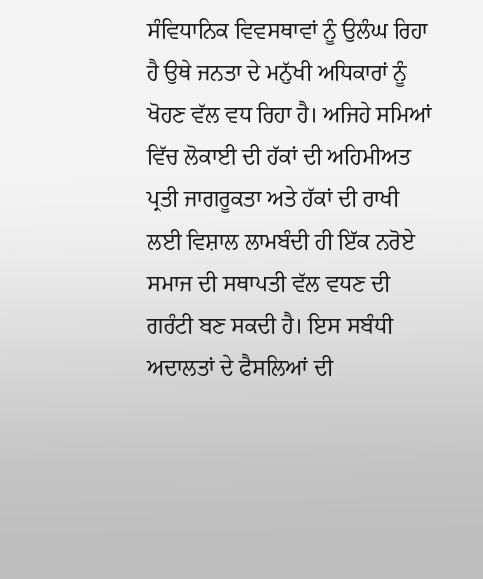ਸੰਵਿਧਾਨਿਕ ਵਿਵਸਥਾਵਾਂ ਨੂੰ ਉਲੰਘ ਰਿਹਾ ਹੈ ਉਥੇ ਜਨਤਾ ਦੇ ਮਨੁੱਖੀ ਅਧਿਕਾਰਾਂ ਨੂੰ ਖੋਹਣ ਵੱਲ ਵਧ ਰਿਹਾ ਹੈ। ਅਜਿਹੇ ਸਮਿਆਂ ਵਿੱਚ ਲੋਕਾਈ ਦੀ ਹੱਕਾਂ ਦੀ ਅਹਿਮੀਅਤ ਪ੍ਰਤੀ ਜਾਗਰੂਕਤਾ ਅਤੇ ਹੱਕਾਂ ਦੀ ਰਾਖੀ ਲਈ ਵਿਸ਼ਾਲ ਲਾਮਬੰਦੀ ਹੀ ਇੱਕ ਨਰੋਏ ਸਮਾਜ ਦੀ ਸਥਾਪਤੀ ਵੱਲ ਵਧਣ ਦੀ ਗਰੰਟੀ ਬਣ ਸਕਦੀ ਹੈ। ਇਸ ਸਬੰਧੀ ਅਦਾਲਤਾਂ ਦੇ ਫੈਸਲਿਆਂ ਦੀ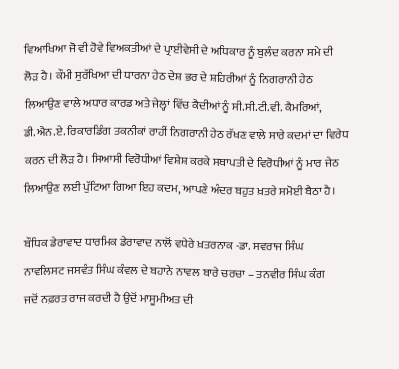ਵਿਆਖਿਆ ਜੋ ਵੀ ਹੋਵੇ ਵਿਅਕਤੀਆਂ ਦੇ ਪ੍ਰਾਈਵੇਸੀ ਦੇ ਅਧਿਕਾਰ ਨੂੰ ਬੁਲੰਦ ਕਰਨਾ ਸਮੇ ਦੀ ਲੋੜ ਹੈ। ਕੌਮੀ ਸੁਰੱਖਿਆ ਦੀ ਧਾਰਨਾ ਹੇਠ ਦੇਸ਼ ਭਰ ਦੇ ਸ਼ਹਿਰੀਆਂ ਨੂੰ ਨਿਗਰਾਨੀ ਹੇਠ ਲਿਆਉਣ ਵਾਲੇ ਅਧਾਰ ਕਾਰਡ ਅਤੇ ਜੇਲ੍ਹਾਂ ਵਿੱਚ ਕੈਦੀਆਂ ਨੂੰ ਸੀ.ਸੀ.ਟੀ.ਵੀ. ਕੈਮਰਿਆਂ, ਡੀ.ਐਨ.ਏ. ਰਿਕਾਰਡਿੰਗ ਤਕਨੀਕਾਂ ਰਾਹੀਂ ਨਿਗਰਾਨੀ ਹੇਠ ਰੱਖਣ ਵਾਲੇ ਸਾਰੇ ਕਦਮਾਂ ਦਾ ਵਿਰੇਧ ਕਰਨ ਦੀ ਲੋੜ ਹੈ। ਸਿਆਸੀ ਵਿਰੋਧੀਆਂ ਵਿਸ਼ੇਸ਼ ਕਰਕੇ ਸਥਾਪਤੀ ਦੇ ਵਿਰੋਧੀਆਂ ਨੂੰ ਮਾਰ ਜੇਠ ਲਿਆਉਣ ਲਈ ਪੁੱਟਿਆ ਗਿਆ ਇਹ ਕਦਮ, ਆਪਣੇ ਅੰਦਰ ਬਹੁਤ ਖ਼ਤਰੇ ਸਮੋਈ ਬੈਠਾ ਹੈ।

ਬੌਧਿਕ ਡੇਰਾਵਾਦ ਧਾਰਮਿਕ ਡੇਰਾਵਾਦ ਨਾਲੋਂ ਵਧੇਰੇ ਖ਼ਤਰਨਾਕ -ਡਾ. ਸਵਰਾਜ ਸਿੰਘ
ਨਾਵਲਿਸਟ ਜਸਵੰਤ ਸਿੰਘ ਕੰਵਲ ਦੇ ਬਹਾਨੇ ਨਾਵਲ ਬਾਰੇ ਚਰਚਾ – ਤਨਵੀਰ ਸਿੰਘ ਕੰਗ
ਜਦੋਂ ਨਫ਼ਰਤ ਰਾਜ ਕਰਦੀ ਹੈ ਉਦੋਂ ਮਾਸੂਮੀਅਤ ਦੀ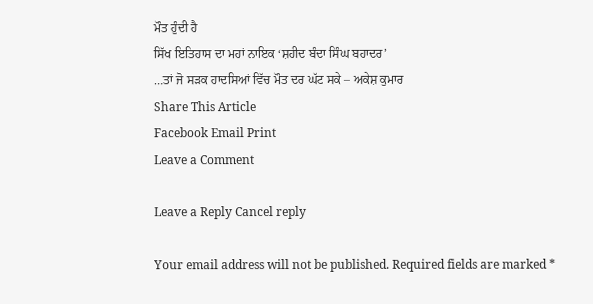ਮੌਤ ਹੁੰਦੀ ਹੈ
ਸਿੱਖ ਇਤਿਹਾਸ ਦਾ ਮਹਾਂ ਨਾਇਕ ‘ਸ਼ਹੀਦ ਬੰਦਾ ਸਿੰਘ ਬਹਾਦਰ’
…ਤਾਂ ਜੋ ਸੜਕ ਹਾਦਸਿਆਂ ਵਿੱਚ ਮੌਤ ਦਰ ਘੱਟ ਸਕੇ – ਅਕੇਸ਼ ਕੁਮਾਰ
Share This Article
Facebook Email Print
Leave a Comment

Leave a Reply Cancel reply

Your email address will not be published. Required fields are marked *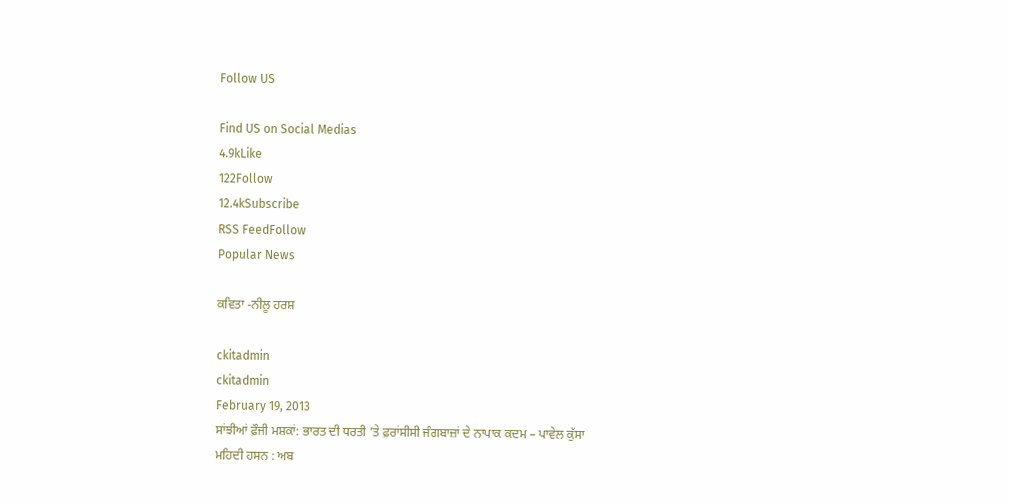Follow US

Find US on Social Medias
4.9kLike
122Follow
12.4kSubscribe
RSS FeedFollow
Popular News

ਕਵਿਤਾ -ਨੀਲੂ ਹਰਸ਼

ckitadmin
ckitadmin
February 19, 2013
ਸਾਂਝੀਆਂ ਫ਼ੌਜੀ ਮਸ਼ਕਾਂ: ਭਾਰਤ ਦੀ ਧਰਤੀ ’ਤੇ ਫ਼ਰਾਂਸੀਸੀ ਜੰਗਬਾਜ਼ਾਂ ਦੇ ਨਾਪਾਕ ਕਦਮ – ਪਾਵੇਲ ਕੁੱਸਾ
ਮਹਿਦੀ ਹਸਨ : ਅਬ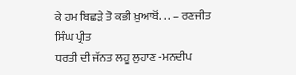ਕੇ ਹਮ ਬਿਛੜੇ ਤੋ ਕਭੀ ਖ਼ੁਆਬੋਂ. . . – ਰਣਜੀਤ ਸਿੰਘ ਪ੍ਰੀਤ
ਧਰਤੀ ਦੀ ਜੱਨਤ ਲਹੂ ਲੁਹਾਣ -ਮਨਦੀਪ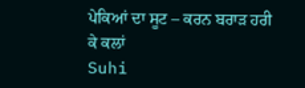ਪੇਕਿਆਂ ਦਾ ਸੂਟ – ਕਰਨ ਬਰਾੜ ਹਰੀ ਕੇ ਕਲਾਂ
Suhi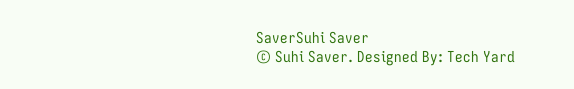SaverSuhi Saver
© Suhi Saver. Designed By: Tech Yard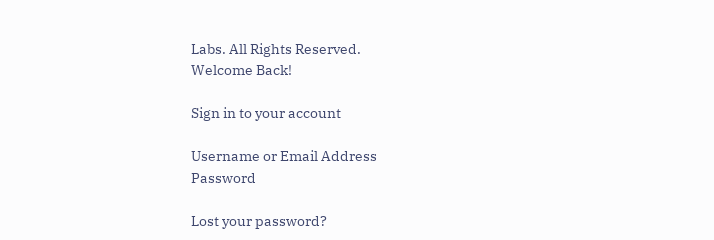Labs. All Rights Reserved.
Welcome Back!

Sign in to your account

Username or Email Address
Password

Lost your password?